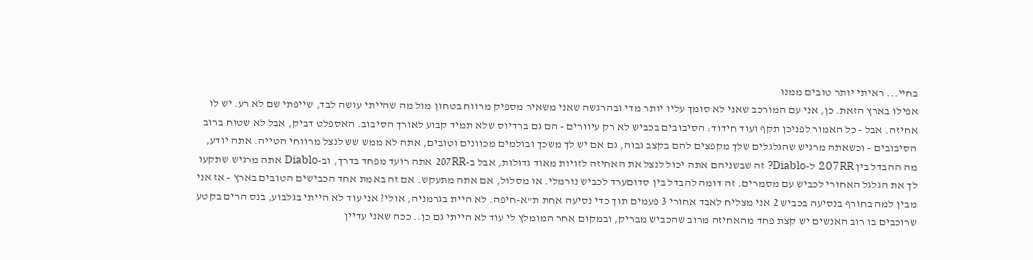בחיי... ראיתי יותר טובים ממנו
אפילו בארץ הזאת. כן, אני עם המורכב שאני לא סומך עליו יותר מדי ובהרגשה שאני משאיר מספיק מרווח בטחון מול מה שהייתי עושה לבד, שייפתי שם לא רע. יש לו אחיזה. אבל - כל האמור לפניכן תקף ועוד חידוד: הסיבובים בכביש לא רק עיוורים - הם גם ברדיוס שלא תמיד קבוע לאורך הסיבוב. האספלט דביק, אבל לא שטוח ברוב הסיבובים - וכשאתה מרגיש שהגלגלים שלך מקפצים להם בקצב גבוה, גם אם יש לך משכך ובולמים מכוונים וטובים, אתה לא ממש שש לנצל מרווחי הטייה. אתה יודע, מה ההבדל בין 207RR ל-Diablo? זה שבשניהם אתה יכול לנצל את האחיזה לזויות מאוד גדולות, אבל ב-207RR אתה רועד מפחד בדרך, וב-Diablo אתה מרגיש שתקעו לך את הגלגל האחורי לכביש עם מסמרים. זה דומה להבדל בין סדוםערד לכביש נורמלי. או מסלול, אם אתה מתעקש. אם זה באמת אחד הכבישים הטובים בארץ - אז אני מבין למה בחורף בנסיעה בכביש 2 אני מצליח לאבד אחורי 3 פעמים תוך כדי נסיעה אחת ת"א-חיפה. לא היית בגרמניה, אולי? אני עוד לא הייתי בגלבוע, בנס הרים בקטע שרוכבים בו רוב האנשים יש קצת פחד מהאחיזה מרוב שהכביש מבריק, ובמקום אחר המומלץ לי עוד לא הייתי גם כן.. ככה שאני עדיין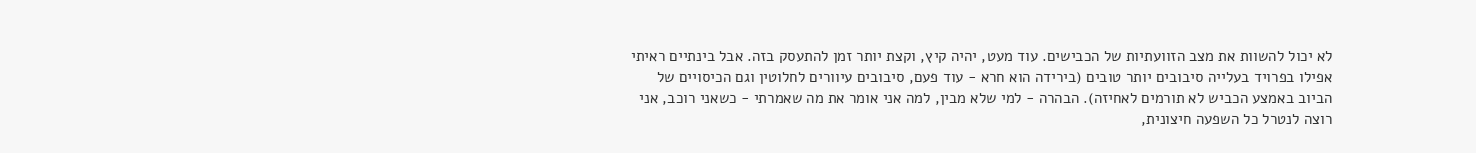לא יכול להשוות את מצב הזוועתיות של הכבישים. עוד מעט, יהיה קיץ, וקצת יותר זמן להתעסק בזה. אבל בינתיים ראיתי אפילו בפרויד בעלייה סיבובים יותר טובים (בירידה הוא חרא - עוד פעם, סיבובים עיוורים לחלוטין וגם הכיסויים של הביוב באמצע הכביש לא תורמים לאחיזה). הבהרה - למי שלא מבין, למה אני אומר את מה שאמרתי - כשאני רוכב, אני רוצה לנטרל כל השפעה חיצונית,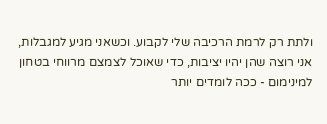ולתת רק לרמת הרכיבה שלי לקבוע. וכשאני מגיע למגבלות, אני רוצה שהן יהיו יציבות, כדי שאוכל לצמצם מרווחי בטחון למינימום - ככה לומדים יותר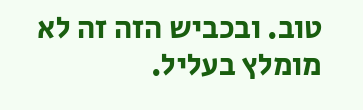טוב. ובכביש הזה זה לא מומלץ בעליל.